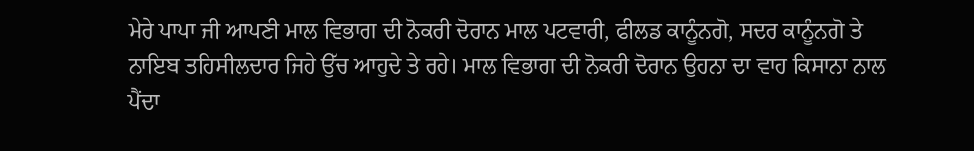ਮੇਰੇ ਪਾਪਾ ਜੀ ਆਪਣੀ ਮਾਲ ਵਿਭਾਗ ਦੀ ਨੋਕਰੀ ਦੋਰਾਨ ਮਾਲ ਪਟਵਾਰੀ, ਫੀਲਡ ਕਾਨੂੰਨਗੋ, ਸਦਰ ਕਾਨੂੰਨਗੋ ਤੇ ਨਾਇਬ ਤਹਿਸੀਲਦਾਰ ਜਿਹੇ ਉੱਚ ਆਹੁਦੇ ਤੇ ਰਹੇ। ਮਾਲ ਵਿਭਾਗ ਦੀ ਨੋਕਰੀ ਦੋਰਾਨ ਉਹਨਾ ਦਾ ਵਾਹ ਕਿਸਾਨਾ ਨਾਲ ਪੈਂਦਾ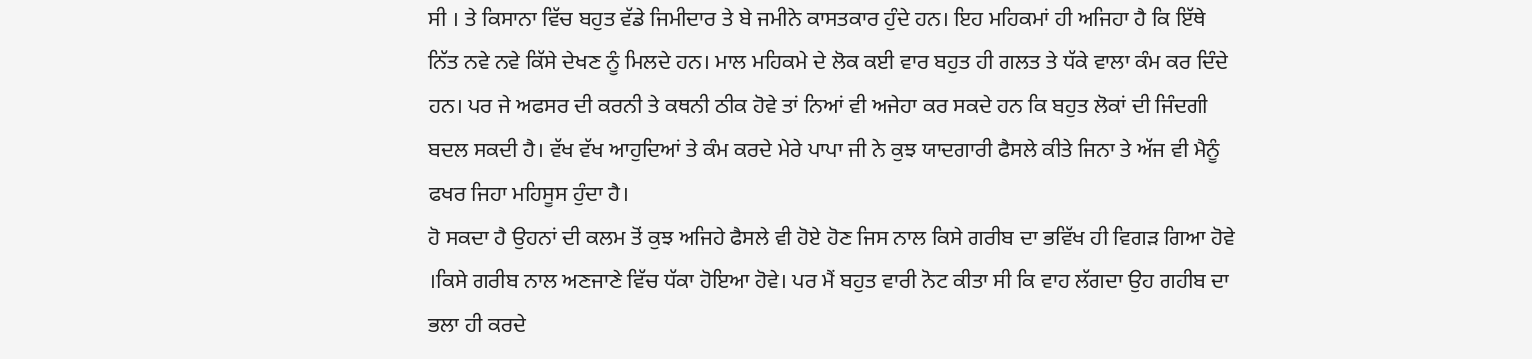ਸੀ । ਤੇ ਕਿਸਾਨਾ ਵਿੱਚ ਬਹੁਤ ਵੱਡੇ ਜਿਮੀਦਾਰ ਤੇ ਬੇ ਜਮੀਨੇ ਕਾਸਤਕਾਰ ਹੁੰਦੇ ਹਨ। ਇਹ ਮਹਿਕਮਾਂ ਹੀ ਅਜਿਹਾ ਹੈ ਕਿ ਇੱਥੇ ਨਿੱਤ ਨਵੇ ਨਵੇ ਕਿੱਸੇ ਦੇਖਣ ਨੂੰ ਮਿਲਦੇ ਹਨ। ਮਾਲ ਮਹਿਕਮੇ ਦੇ ਲੋਕ ਕਈ ਵਾਰ ਬਹੁਤ ਹੀ ਗਲਤ ਤੇ ਧੱਕੇ ਵਾਲਾ ਕੰਮ ਕਰ ਦਿੰਦੇ ਹਨ। ਪਰ ਜੇ ਅਫਸਰ ਦੀ ਕਰਨੀ ਤੇ ਕਥਨੀ ਠੀਕ ਹੋਵੇ ਤਾਂ ਨਿਆਂ ਵੀ ਅਜੇਹਾ ਕਰ ਸਕਦੇ ਹਨ ਕਿ ਬਹੁਤ ਲੋਕਾਂ ਦੀ ਜਿੰਦਗੀ ਬਦਲ ਸਕਦੀ ਹੈ। ਵੱਖ ਵੱਖ ਆਹੁਦਿਆਂ ਤੇ ਕੰਮ ਕਰਦੇ ਮੇਰੇ ਪਾਪਾ ਜੀ ਨੇ ਕੁਝ ਯਾਦਗਾਰੀ ਫੈਸਲੇ ਕੀਤੇ ਜਿਨਾ ਤੇ ਅੱਜ ਵੀ ਮੈਨੂੰ ਫਖਰ ਜਿਹਾ ਮਹਿਸੂਸ ਹੁੰਦਾ ਹੈ।
ਹੋ ਸਕਦਾ ਹੈ ਉਹਨਾਂ ਦੀ ਕਲਮ ਤੋਂ ਕੁਝ ਅਜਿਹੇ ਫੈਸਲੇ ਵੀ ਹੋਏ ਹੋਣ ਜਿਸ ਨਾਲ ਕਿਸੇ ਗਰੀਬ ਦਾ ਭਵਿੱਖ ਹੀ ਵਿਗੜ ਗਿਆ ਹੋਵੇ ।ਕਿਸੇ ਗਰੀਬ ਨਾਲ ਅਣਜਾਣੇ ਵਿੱਚ ਧੱਕਾ ਹੋਇਆ ਹੋਵੇ। ਪਰ ਮੈਂ ਬਹੁਤ ਵਾਰੀ ਨੋਟ ਕੀਤਾ ਸੀ ਕਿ ਵਾਹ ਲੱਗਦਾ ਉਹ ਗਹੀਬ ਦਾ ਭਲਾ ਹੀ ਕਰਦੇ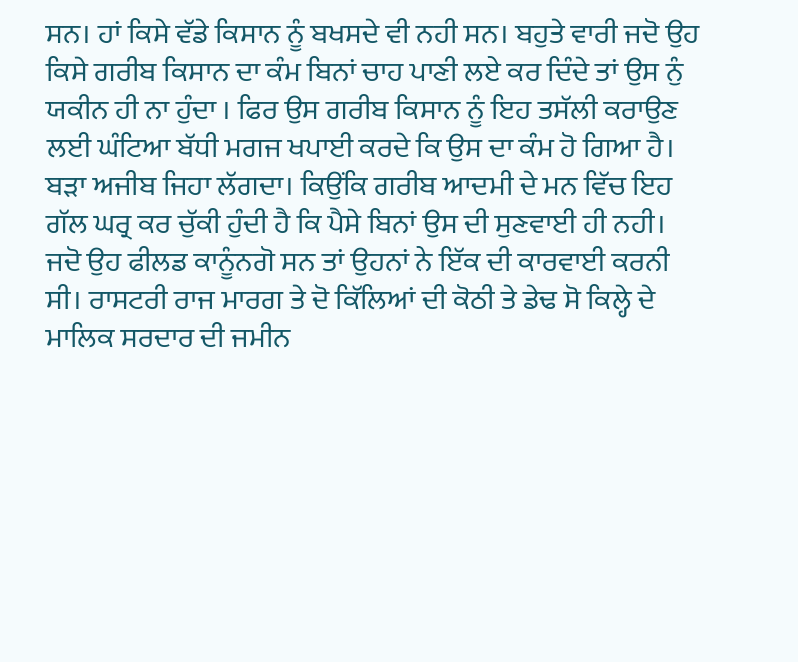ਸਨ। ਹਾਂ ਕਿਸੇ ਵੱਡੇ ਕਿਸਾਨ ਨੂੰ ਬਖਸਦੇ ਵੀ ਨਹੀ ਸਨ। ਬਹੁਤੇ ਵਾਰੀ ਜਦੋ ਉਹ ਕਿਸੇ ਗਰੀਬ ਕਿਸਾਨ ਦਾ ਕੰਮ ਬਿਨਾਂ ਚਾਹ ਪਾਣੀ ਲਏ ਕਰ ਦਿੰਦੇ ਤਾਂ ਉਸ ਨੁੰ ਯਕੀਨ ਹੀ ਨਾ ਹੁੰਦਾ । ਫਿਰ ਉਸ ਗਰੀਬ ਕਿਸਾਨ ਨੂੰ ਇਹ ਤਸੱਲੀ ਕਰਾਉਣ ਲਈ ਘੰਟਿਆ ਬੱਧੀ ਮਗਜ ਖਪਾਈ ਕਰਦੇ ਕਿ ਉਸ ਦਾ ਕੰਮ ਹੋ ਗਿਆ ਹੈ। ਬੜਾ ਅਜੀਬ ਜਿਹਾ ਲੱਗਦਾ। ਕਿਉਂਕਿ ਗਰੀਬ ਆਦਮੀ ਦੇ ਮਨ ਵਿੱਚ ਇਹ ਗੱਲ ਘਰ੍ਰ ਕਰ ਚੁੱਕੀ ਹੁੰਦੀ ਹੈ ਕਿ ਪੈਸੇ ਬਿਨਾਂ ਉਸ ਦੀ ਸੁਣਵਾਈ ਹੀ ਨਹੀ।
ਜਦੋ ਉਹ ਫੀਲਡ ਕਾਨੂੰਨਗੋ ਸਨ ਤਾਂ ਉਹਨਾਂ ਨੇ ਇੱਕ ਦੀ ਕਾਰਵਾਈ ਕਰਨੀ ਸੀ। ਰਾਸਟਰੀ ਰਾਜ ਮਾਰਗ ਤੇ ਦੋ ਕਿੱਲਿਆਂ ਦੀ ਕੋਠੀ ਤੇ ਡੇਢ ਸੋ ਕਿਲ੍ਹੇ ਦੇ ਮਾਲਿਕ ਸਰਦਾਰ ਦੀ ਜਮੀਨ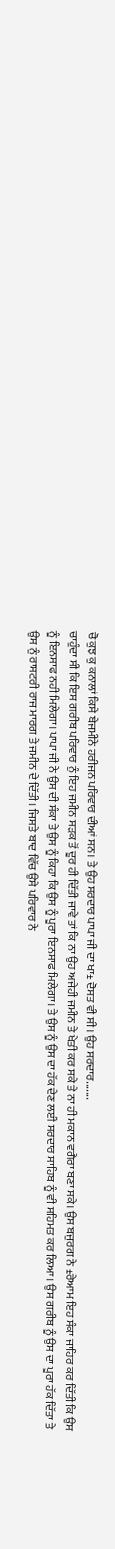ਚੋ ਕੁਝ ਕੁ ਕਨਾਲਾਂ ਕਿਸੇ ਬੇਜਮੀਨੇ ਹਰੀਜਨ ਪਰਿਵਾਰ ਦੀਆਂ ਸਨ। ਤੇ ਉਹ ਸਰਦਾਰ ਪਾਪਾ ਜੀ ਦਾ ਖਾ± ਦੋਸਤ ਵੀ ਸੀ। ਉਹ ਸਰਦਾਰ.......
ਚਾਹੁੰਦਾ ਸੀ ਕਿ ਇਸ ਗਰੀਬ ਪਰਿਵਾਰ ਨੁੰ ਇਹ ਜਮੀਨ ਸੜਕ ਤੋਂ ਦੂਰ ਹੀ ਦਿੱਤੀ ਜਾਵੇ ਤਾਂ ਕਿ ਨਾ ਉਹ ਅਜੇਹੀ ਜਮੀਨ ਤੇ ਖੇਤੀ ਕਰ ਸਕੇ ਤੇ ਨਾ ਹੀ ਮਕਾਨ ਵਗੈਰਾ ਬਣਾ ਸਕੇ। ਉਸ ਬਜੁਰਗ ਨੇ ±ਰੇਆਮ ਇਹ ਸੰਕਾ ਜਾਹਿਰ ਕਰ ਦਿੱਤੀ ਕਿ ਉਸ ਨੂੰ ਇਨਸਾਫ ਨਹੀ ਮਿਲੇਗਾ। ਪਾਪਾ ਜੀ ਨੇ ਉਸ ਦੀ ਸੰਕਾ ਤੇ ਉਸ ਨੂੰ ਕਿਹਾ ਕਿ ਉਸ ਨੂੰ ਪੂਰਾ ਇਨਸਾਫ ਮਿਲੇਗਾ। ਤੇ ਉਸ ਨੂੰ ਉਸ ਦਾ ਹੱਕ ਦੇਣ ਲਈ ਸਰਦਾਰ ਸਾਹਿਬ ਨੂੰ ਵੀ ਸਹਿਮਤ ਕਰ ਲਿਆ। ਉਸ ਗਰੀਬ ਨੂੰ ਉਸ ਦਾ ਪੂਰਾ ਹੱਕ ਦਿੱਤਾ ਤੇ ਉਸ ਨੁੰ ਰਾਸਟਰੀ ਰਾਜ ਮਾਰਗ ਤੇ ਜਮੀਨ ਦੇ ਦਿੱਤੀ। ਜਿਸਤੇ ਬਾਦ ਵਿੱਚ ਉਸੇ ਪਰਿਵਾਰ ਨੇ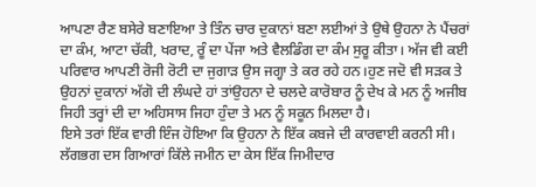ਆਪਣਾ ਰੈਣ ਬਸੇਰੇ ਬਣਾਇਆ ਤੇ ਤਿੰਨ ਚਾਰ ਦੁਕਾਨਾਂ ਬਣਾ ਲਈਆਂ ਤੇ ਉਥੇ ਉਹਨਾ ਨੇ ਪੈਂਚਰਾਂ ਦਾ ਕੰਮ, ਆਟਾ ਚੱਕੀ, ਖਰਾਦ, ਰੂੰ ਦਾ ਪੇਂਜਾ ਅਤੇ ਵੈਲਡਿੰਗ ਦਾ ਕੰਮ ਸੁਰੂ ਕੀਤਾ। ਅੱਜ ਵੀ ਕਈ ਪਰਿਵਾਰ ਆਪਣੀ ਰੋਜੀ ਰੋਟੀ ਦਾ ਜੁਗਾੜ ਉਸ ਜਗ੍ਹਾ ਤੇ ਕਰ ਰਹੇ ਹਨ।ਹੁਣ ਜਦੋ ਵੀ ਸੜਕ ਤੇ ਉਹਨਾਂ ਦੁਕਾਨਾਂ ਅੱਗੋ ਦੀ ਲੰਘਦੇ ਹਾਂ ਤਾਂਉਹਨਾ ਦੇ ਚਲਦੇ ਕਾਰੋਬਾਰ ਨੂੰ ਦੇਖ ਕੇ ਮਨ ਨੂੰ ਅਜੀਬ ਜਿਹੀ ਤਰ੍ਹਾਂ ਦੀ ਦਾ ਅਹਿਸਾਸ ਜਿਹਾ ਹੁੰਦਾ ਤੇ ਮਨ ਨੂੰ ਸਕੂਨ ਮਿਲਦਾ ਹੈ।
ਇਸੇ ਤਰਾਂ ਇੱਕ ਵਾਰੀ ਇੰਜ ਹੋਇਆ ਕਿ ਉਹਨਾ ਨੇ ਇੱਕ ਕਬਜੇ ਦੀ ਕਾਰਵਾਈ ਕਰਨੀ ਸੀ। ਲੱਗਭਗ ਦਸ ਗਿਆਰਾਂ ਕਿੱਲੇ ਜਮੀਨ ਦਾ ਕੇਸ ਇੱਕ ਜਿਮੀਦਾਰ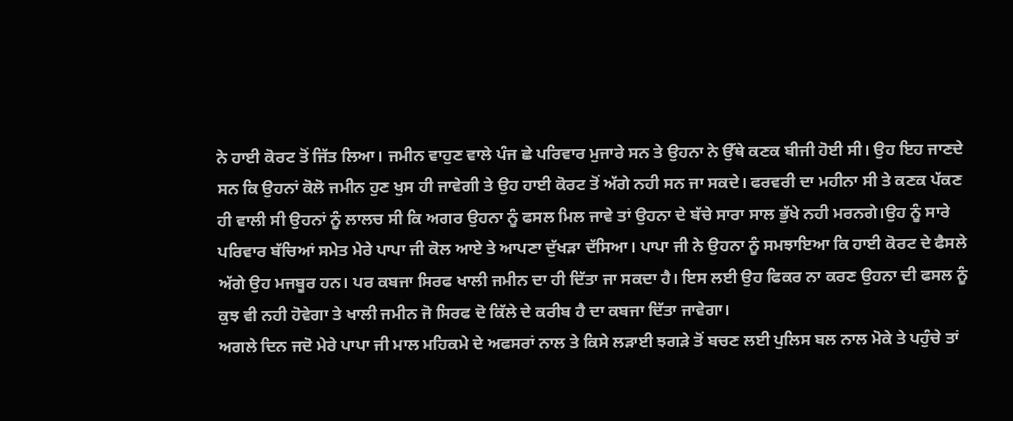ਨੇ ਹਾਈ ਕੋਰਟ ਤੋਂ ਜਿੱਤ ਲਿਆ। ਜਮੀਨ ਵਾਹੁਣ ਵਾਲੇ ਪੰਜ ਛੇ ਪਰਿਵਾਰ ਮੁਜਾਰੇ ਸਨ ਤੇ ਉਹਨਾ ਨੇ ਉੱਥੇ ਕਣਕ ਬੀਜੀ ਹੋਈ ਸੀ। ਉਹ ਇਹ ਜਾਣਦੇ ਸਨ ਕਿ ਉਹਨਾਂ ਕੋਲੋ ਜਮੀਨ ਹੁਣ ਖੁਸ ਹੀ ਜਾਵੇਗੀ ਤੇ ਉਹ ਹਾਈ ਕੋਰਟ ਤੋਂ ਅੱਗੇ ਨਹੀ ਸਨ ਜਾ ਸਕਦੇ। ਫਰਵਰੀ ਦਾ ਮਹੀਨਾ ਸੀ ਤੇ ਕਣਕ ਪੱਕਣ ਹੀ ਵਾਲੀ ਸੀ ਉਹਨਾਂ ਨੂੰ ਲਾਲਚ ਸੀ ਕਿ ਅਗਰ ਉਹਨਾ ਨੂੰ ਫਸਲ ਮਿਲ ਜਾਵੇ ਤਾਂ ਉਹਨਾ ਦੇ ਬੱਚੇ ਸਾਰਾ ਸਾਲ ਭੁੱਖੇ ਨਹੀ ਮਰਨਗੇ।ਉਹ ਨੂੰ ਸਾਰੇ ਪਰਿਵਾਰ ਬੱਚਿਆਂ ਸਮੇਤ ਮੇਰੇ ਪਾਪਾ ਜੀ ਕੋਲ ਆਏ ਤੇ ਆਪਣਾ ਦੁੱਖੜਾ ਦੱਸਿਆ। ਪਾਪਾ ਜੀ ਨੇ ਉਹਨਾ ਨੂੰ ਸਮਝਾਇਆ ਕਿ ਹਾਈ ਕੋਰਟ ਦੇ ਫੈਸਲੇ ਅੱਗੇ ਉਹ ਮਜਬੂਰ ਹਨ। ਪਰ ਕਬਜਾ ਸਿਰਫ ਖਾਲੀ ਜਮੀਨ ਦਾ ਹੀ ਦਿੱਤਾ ਜਾ ਸਕਦਾ ਹੈ। ਇਸ ਲਈ ਉਹ ਫਿਕਰ ਨਾ ਕਰਣ ਉਹਨਾ ਦੀ ਫਸਲ ਨੂੰ ਕੁਝ ਵੀ ਨਹੀ ਹੋਵੇਗਾ ਤੇ ਖਾਲੀ ਜਮੀਨ ਜੋ ਸਿਰਫ ਦੋ ਕਿੱਲੇ ਦੇ ਕਰੀਬ ਹੈ ਦਾ ਕਬਜਾ ਦਿੱਤਾ ਜਾਵੇਗਾ।
ਅਗਲੇ ਦਿਨ ਜਦੋ ਮੇਰੇ ਪਾਪਾ ਜੀ ਮਾਲ ਮਹਿਕਮੇ ਦੇ ਅਫਸਰਾਂ ਨਾਲ ਤੇ ਕਿਸੇ ਲੜਾਈ ਝਗੜੇ ਤੋਂ ਬਚਣ ਲਈ ਪੁਲਿਸ ਬਲ ਨਾਲ ਮੋਕੇ ਤੇ ਪਹੁੰਚੇ ਤਾਂ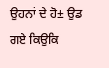ਉਹਨਾਂ ਦੇ ਹੋ± ਉਡ ਗਏ ਕਿਉਕਿ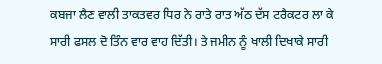ਕਬਜਾ ਲੈਣ ਵਾਲੀ ਤਾਕਤਵਰ ਧਿਰ ਨੇ ਰਾਤੇ ਰਾਤ ਅੱਠ ਦੱਸ ਟਰੈਕਟਰ ਲਾ ਕੇ ਸਾਰੀ ਫਸਲ ਦੋ ਤਿੰਨ ਵਾਰ ਵਾਹ ਦਿੱਤੀ। ਤੇ ਜਮੀਨ ਨੂੰ ਖਾਲੀ ਦਿਖਾਕੇ ਸਾਰੀ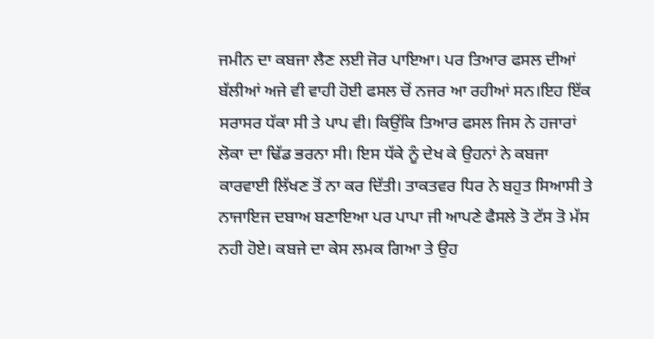ਜਮੀਨ ਦਾ ਕਬਜਾ ਲੈਣ ਲਈ ਜੋਰ ਪਾਇਆ। ਪਰ ਤਿਆਰ ਫਸਲ ਦੀਆਂ ਬੱਲੀਆਂ ਅਜੇ ਵੀ ਵਾਹੀ ਹੋਈ ਫਸਲ ਚੋਂ ਨਜਰ ਆ ਰਹੀਆਂ ਸਨ।ਇਹ ਇੱਕ ਸਰਾਸਰ ਧੱਕਾ ਸੀ ਤੇ ਪਾਪ ਵੀ। ਕਿਉਂਕਿ ਤਿਆਰ ਫਸਲ ਜਿਸ ਨੇ ਹਜਾਰਾਂ ਲੋਕਾ ਦਾ ਢਿੱਡ ਭਰਨਾ ਸੀ। ਇਸ ਧੱਕੇ ਨੂੰ ਦੇਖ ਕੇ ਉਹਨਾਂ ਨੇ ਕਬਜਾ ਕਾਰਵਾਈ ਲਿੱਖਣ ਤੋਂ ਨਾ ਕਰ ਦਿੱਤੀ। ਤਾਕਤਵਰ ਧਿਰ ਨੇ ਬਹੁਤ ਸਿਆਸੀ ਤੇ ਨਾਜਾਇਜ ਦਬਾਅ ਬਣਾਇਆ ਪਰ ਪਾਪਾ ਜੀ ਆਪਣੇ ਫੈਸਲੇ ਤੋ ਟੱਸ ਤੋ ਮੱਸ ਨਹੀ ਹੋਏ। ਕਬਜੇ ਦਾ ਕੇਸ ਲਮਕ ਗਿਆ ਤੇ ਉਹ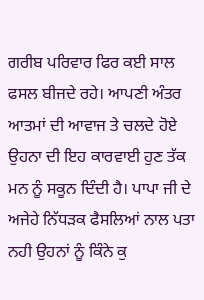ਗਰੀਬ ਪਰਿਵਾਰ ਫਿਰ ਕਈ ਸਾਲ ਫਸਲ ਬੀਜਦੇ ਰਹੇ। ਆਪਣੀ ਅੰਤਰ ਆਤਮਾਂ ਦੀ ਆਵਾਜ ਤੇ ਚਲਦੇ ਹੋਏ ਉਹਨਾ ਦੀ ਇਹ ਕਾਰਵਾਈ ਹੁਣ ਤੱਕ ਮਨ ਨੂੰ ਸਕੂਨ ਦਿੰਦੀ ਹੈ। ਪਾਪਾ ਜੀ ਦੇ ਅਜੇਹੇ ਨਿੱਧੜਕ ਫੈਸਲਿਆਂ ਨਾਲ ਪਤਾ ਨਹੀ ਉਹਨਾਂ ਨੂੰ ਕਿੰਨੇ ਕੁ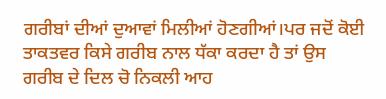ਗਰੀਬਾਂ ਦੀਆਂ ਦੁਆਵਾਂ ਮਿਲੀਆਂ ਹੋਣਗੀਆਂ।ਪਰ ਜਦੋਂ ਕੋਈ ਤਾਕਤਵਰ ਕਿਸੇ ਗਰੀਬ ਨਾਲ ਧੱਕਾ ਕਰਦਾ ਹੈ ਤਾਂ ਉਸ ਗਰੀਬ ਦੇ ਦਿਲ ਚੋ ਨਿਕਲੀ ਆਹ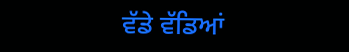ਵੱਡੇ ਵੱਡਿਆਂ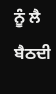ਨੂੰ ਲੈ ਬੈਠਦੀ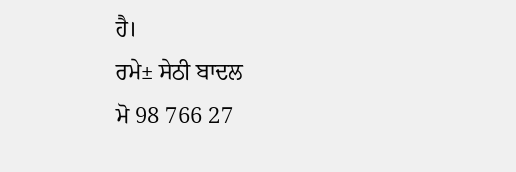ਹੈ।
ਰਮੇ± ਸੇਠੀ ਬਾਦਲ
ਮੋ 98 766 27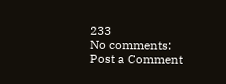233
No comments:
Post a Comment